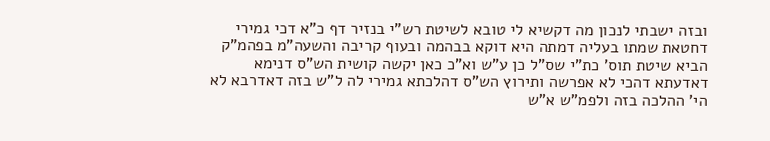ובזה ישבתי לנכון מה דקשיא לי טובא לשיטת רש"י בנזיר דף כ"א דכי גמירי דחטאת שמתו בעליה דמתה היא דוקא בבהמה ובעוף קריבה והשעה"מ בפהמ"ק הביא שיטת תוס' כת"י שס"ל כן ע"ש וא"כ כאן יקשה קושית הש"ס דנימא דאדעתא דהכי לא אפרשה ותירוץ הש"ס דהלכתא גמירי לה ל"ש בזה דאדרבא לא הי' ההלכה בזה ולפמ"ש א"ש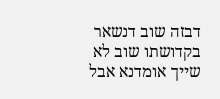דבזה שוב דנשאר בקדושתו שוב לא שייך אומדנא אבל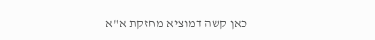כאן קשה דמוציא מחזקת א"א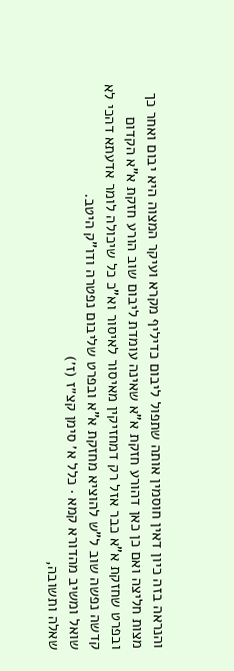והנראה בזה כיון דאין חוסמין אותה שתפול ליבום כדיליף מקרא ועיקר המצוה היא יבום ואחר כך מצות חליצה ואם כן כאן דהורע חזקת א"א שאינה עומדת ליבום שוב הורע חזקת א"א הקדום ובפרט שחזקת א"א כבר אזל רק דמחזיקין מאיסור לאיסור וא"כ כל שיכולה לומר אדעתא דהכי לא קדשה נפשה שוב ל"ש להוציא מחזקת א"א ובפרט שליבום נפטרה ודו"ק היטב.
שואל ומשיב מהדורא קמא · כלל א׳ סימן קצ״ז (ז׳)
שאלה ותשובה,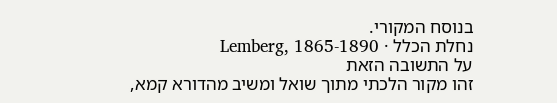בנוסח המקורי.
נחלת הכלל · Lemberg, 1865-1890
על התשובה הזאת
זהו מקור הלכתי מתוך שואל ומשיב מהדורא קמא,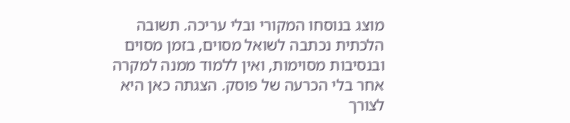מוצג בנוסחו המקורי ובלי עריכה. תשובה הלכתית נכתבה לשואל מסוים, בזמן מסוים ובנסיבות מסוימות, ואין ללמוד ממנה למקרה אחר בלי הכרעה של פוסק. הצגתה כאן היא לצורך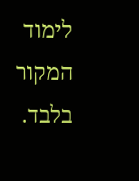לימוד המקור בלבד.